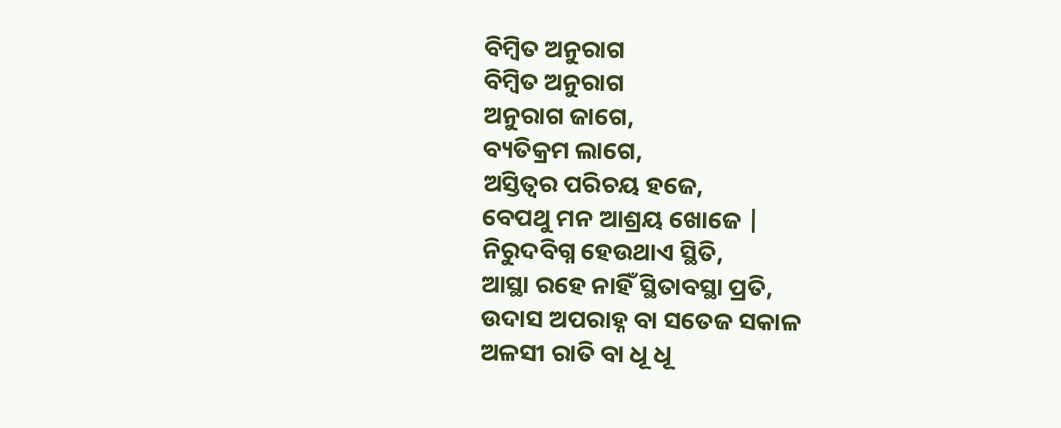ବିମ୍ବିତ ଅନୁରାଗ
ବିମ୍ବିତ ଅନୁରାଗ
ଅନୁରାଗ ଜାଗେ,
ବ୍ୟତିକ୍ରମ ଲାଗେ,
ଅସ୍ତିତ୍ଵର ପରିଚୟ ହଜେ,
ବେପଥୁ ମନ ଆଶ୍ରୟ ଖୋଜେ |
ନିରୁଦବିଗ୍ନ ହେଉଥାଏ ସ୍ଥିତି,
ଆସ୍ଥା ରହେ ନାହିଁ ସ୍ଥିତାବସ୍ଥା ପ୍ରତି,
ଉଦାସ ଅପରାହ୍ନ ବା ସତେଜ ସକାଳ
ଅଳସୀ ରାତି ବା ଧୂ ଧୂ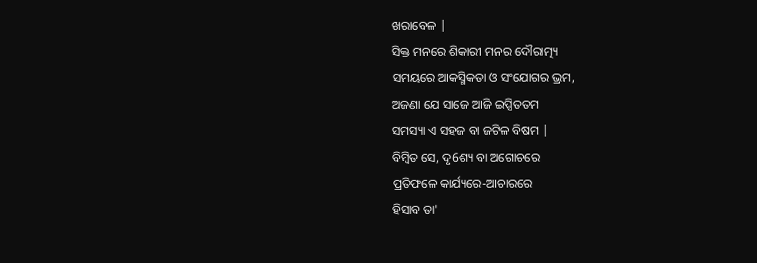ଖରାବେଳ |
ସିକ୍ତ ମନରେ ଶିକାରୀ ମନର ଦୌରାତ୍ମ୍ୟ
ସମୟରେ ଆକସ୍ମିକତା ଓ ସଂଯୋଗର ଭ୍ରମ,
ଅଜଣା ଯେ ସାଜେ ଆଜି ଇପ୍ସିତତମ
ସମସ୍ୟା ଏ ସହଜ ବା ଜଟିଳ ବିଷମ |
ବିମ୍ବିତ ସେ, ଦୃ6ଶ୍ୟ ବା ଅଗୋଚରେ
ପ୍ରତିଫଳେ କାର୍ଯ୍ୟରେ-ଆଚାରରେ
ହିସାବ ତା'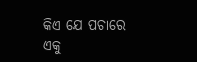କିଏ ଯେ ପଚାରେ
ଏକୁ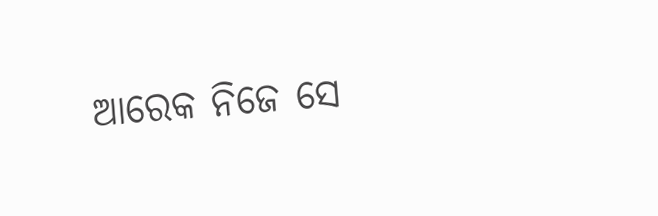ଆରେକ ନିଜେ ସେ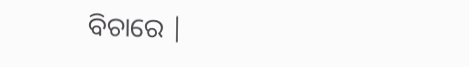ବିଚାରେ |